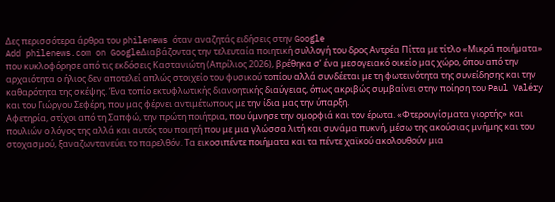Δες περισσότερα άρθρα του philenews όταν αναζητάς ειδήσεις στην Google
Add philenews.com on GoogleΔιαβάζοντας την τελευταία ποιητική συλλογή του δρος Αντρέα Πίττα με τίτλο «Μικρά ποιήματα» που κυκλοφόρησε από τις εκδόσεις Καστανιώτη (Απρίλιος 2026), βρέθηκα σ’ ένα μεσογειακό οικείο μας χώρο, όπου από την αρχαιότητα ο ήλιος δεν αποτελεί απλώς στοιχείο του φυσικού τοπίου αλλά συνδέεται με τη φωτεινότητα της συνείδησης και την καθαρότητα της σκέψης. Ένα τοπίο εκτυφλωτικής διανοητικής διαύγειας, όπως ακριβώς συμβαίνει στην ποίηση του Paul Valéry και του Γιώργου Σεφέρη, που μας φέρνει αντιμέτωπους με την ίδια μας την ύπαρξη.
Αφετηρία, στίχοι από τη Σαπφώ, την πρώτη ποιήτρια, που ύμνησε την ομορφιά και τον έρωτα. «Φτερουγίσματα γιορτής» και πουλιών ο λόγος της αλλά και αυτός του ποιητή που με μια γλώσσα λιτή και συνάμα πυκνή, μέσω της ακούσιας μνήμης και του στοχασμού, ξαναζωντανεύει το παρελθόν. Τα εικοσιπέντε ποιήματα και τα πέντε χαϊκού ακολουθούν μια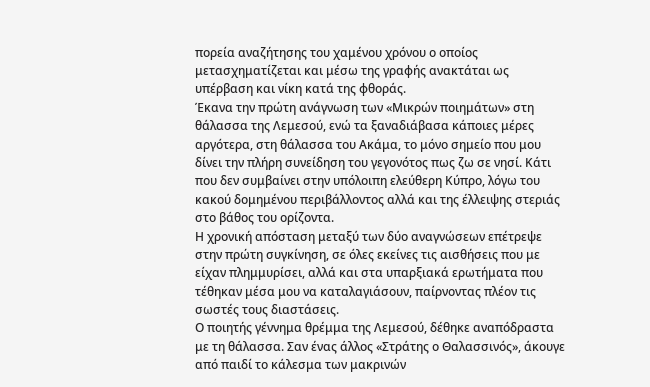πορεία αναζήτησης του χαμένου χρόνου ο οποίος μετασχηματίζεται και μέσω της γραφής ανακτάται ως υπέρβαση και νίκη κατά της φθοράς.
Έκανα την πρώτη ανάγνωση των «Μικρών ποιημάτων» στη θάλασσα της Λεμεσού, ενώ τα ξαναδιάβασα κάποιες μέρες αργότερα, στη θάλασσα του Ακάμα, το μόνο σημείο που μου δίνει την πλήρη συνείδηση του γεγονότος πως ζω σε νησί. Κάτι που δεν συμβαίνει στην υπόλοιπη ελεύθερη Κύπρο, λόγω του κακού δομημένου περιβάλλοντος αλλά και της έλλειψης στεριάς στο βάθος του ορίζοντα.
Η χρονική απόσταση μεταξύ των δύο αναγνώσεων επέτρεψε στην πρώτη συγκίνηση, σε όλες εκείνες τις αισθήσεις που με είχαν πλημμυρίσει, αλλά και στα υπαρξιακά ερωτήματα που τέθηκαν μέσα μου να καταλαγιάσουν, παίρνοντας πλέον τις σωστές τους διαστάσεις.
Ο ποιητής γέννημα θρέμμα της Λεμεσού, δέθηκε αναπόδραστα με τη θάλασσα. Σαν ένας άλλος «Στράτης ο Θαλασσινός», άκουγε από παιδί το κάλεσμα των μακρινών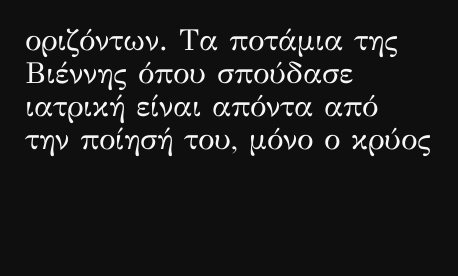οριζόντων. Τα ποτάμια της Βιέννης όπου σπούδασε ιατρική είναι απόντα από την ποίησή του, μόνο ο κρύος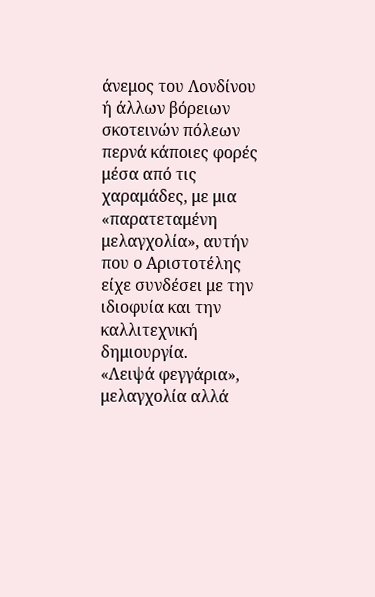άνεμος του Λονδίνου ή άλλων βόρειων σκοτεινών πόλεων περνά κάποιες φορές μέσα από τις χαραμάδες, με μια «παρατεταμένη μελαγχολία», αυτήν που ο Αριστοτέλης είχε συνδέσει με την ιδιοφυία και την καλλιτεχνική δημιουργία.
«Λειψά φεγγάρια», μελαγχολία αλλά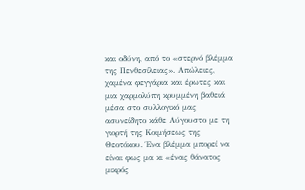και οδύνη, από το «στερνό βλέμμα της Πενθεσίλειας». Απώλειες, χαμένα φεγγάρια και έρωτες και μια χαρμολύπη κρυμμένη βαθειά μέσα στο συλλογικό μας ασυνείδητο κάθε Αύγουστο με τη γιορτή της Κοιμήσεως της Θεοτόκου. Ένα βλέμμα μπορεί να είναι φως μα κι «ένας θάνατος μικρός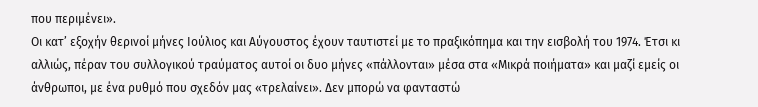που περιμένει».
Οι κατ’ εξοχήν θερινοί μήνες Ιούλιος και Αύγουστος έχουν ταυτιστεί με το πραξικόπημα και την εισβολή του 1974. Έτσι κι αλλιώς, πέραν του συλλογικού τραύματος αυτοί οι δυο μήνες «πάλλονται» μέσα στα «Μικρά ποιήματα» και μαζί εμείς οι άνθρωποι, με ένα ρυθμό που σχεδόν μας «τρελαίνει». Δεν μπορώ να φανταστώ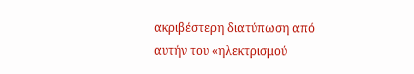ακριβέστερη διατύπωση από αυτήν του «ηλεκτρισμού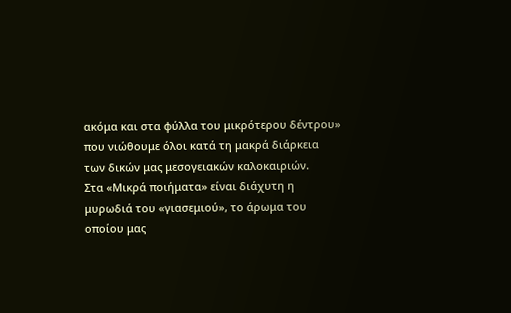ακόμα και στα φύλλα του μικρότερου δέντρου» που νιώθουμε όλοι κατά τη μακρά διάρκεια των δικών μας μεσογειακών καλοκαιριών.
Στα «Μικρά ποιήματα» είναι διάχυτη η μυρωδιά του «γιασεμιού», το άρωμα του οποίου μας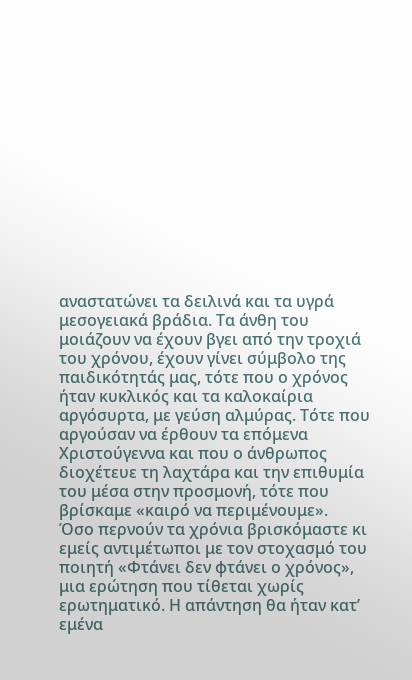αναστατώνει τα δειλινά και τα υγρά μεσογειακά βράδια. Τα άνθη του μοιάζουν να έχουν βγει από την τροχιά του χρόνου, έχουν γίνει σύμβολο της παιδικότητάς μας, τότε που ο χρόνος ήταν κυκλικός και τα καλοκαίρια αργόσυρτα, με γεύση αλμύρας. Τότε που αργούσαν να έρθουν τα επόμενα Χριστούγεννα και που ο άνθρωπος διοχέτευε τη λαχτάρα και την επιθυμία του μέσα στην προσμονή, τότε που βρίσκαμε «καιρό να περιμένουμε».
Όσο περνούν τα χρόνια βρισκόμαστε κι εμείς αντιμέτωποι με τον στοχασμό του ποιητή «Φτάνει δεν φτάνει ο χρόνος», μια ερώτηση που τίθεται χωρίς ερωτηματικό. Η απάντηση θα ήταν κατ’ εμένα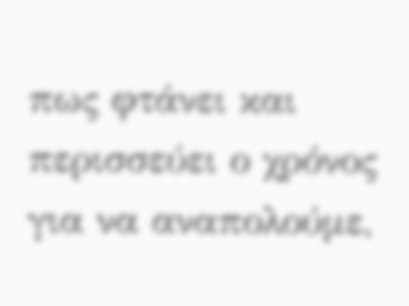πως φτάνει και περισσεύει ο χρόνος για να αναπολούμε,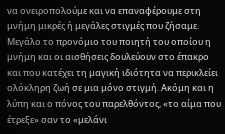να ονειροπολούμε και να επαναφέρουμε στη μνήμη μικρές ή μεγάλες στιγμές που ζήσαμε.
Μεγάλο το προνόμιο του ποιητή του οποίου η μνήμη και οι αισθήσεις δουλεύουν στο έπακρο και που κατέχει τη μαγική ιδιότητα να περικλείει ολόκληρη ζωή σε μια μόνο στιγμή. Ακόμη και η λύπη και ο πόνος του παρελθόντος, «το αίμα που έτρεξε» σαν το «μελάνι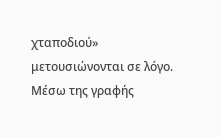χταποδιού» μετουσιώνονται σε λόγο. Μέσω της γραφής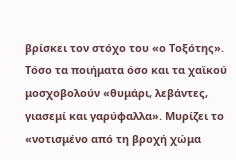βρίσκει τον στόχο του «ο Τοξότης».
Τόσο τα ποιήματα όσο και τα χαϊκού μοσχοβολούν «θυμάρι, λεβάντες, γιασεμί και γαρύφαλλα». Μυρίζει το «νοτισμένο από τη βροχή χώμα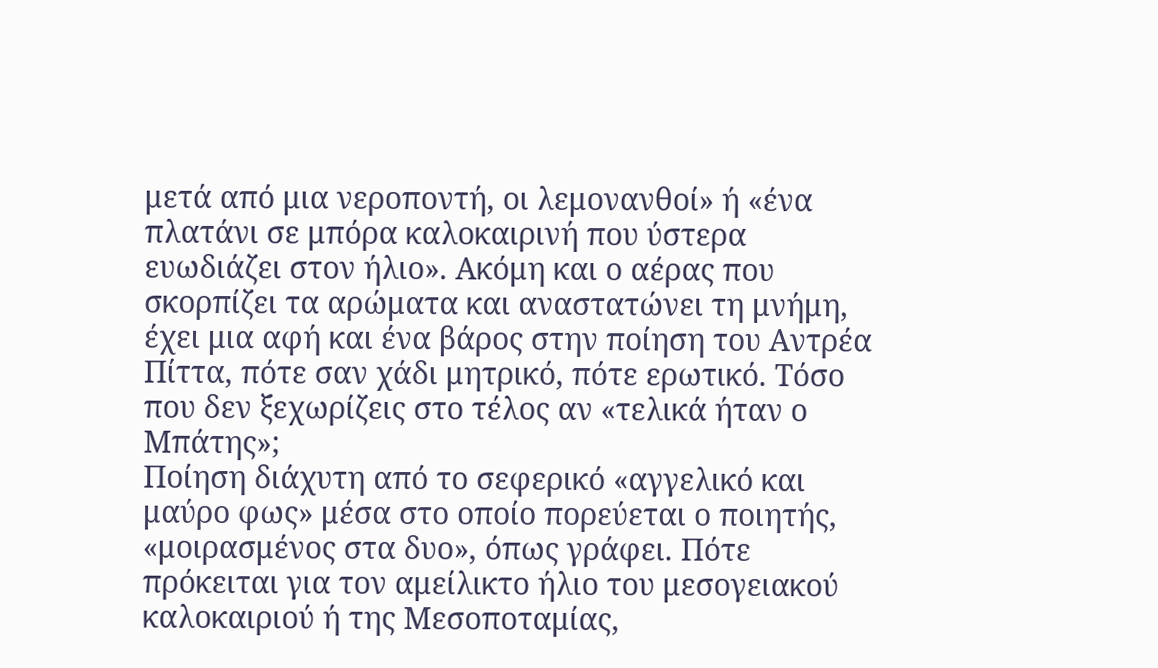μετά από μια νεροποντή, οι λεμονανθοί» ή «ένα πλατάνι σε μπόρα καλοκαιρινή που ύστερα ευωδιάζει στον ήλιο». Ακόμη και ο αέρας που σκορπίζει τα αρώματα και αναστατώνει τη μνήμη, έχει μια αφή και ένα βάρος στην ποίηση του Αντρέα Πίττα, πότε σαν χάδι μητρικό, πότε ερωτικό. Τόσο που δεν ξεχωρίζεις στο τέλος αν «τελικά ήταν ο Μπάτης»;
Ποίηση διάχυτη από το σεφερικό «αγγελικό και μαύρο φως» μέσα στο οποίο πορεύεται ο ποιητής, «μοιρασμένος στα δυο», όπως γράφει. Πότε πρόκειται για τον αμείλικτο ήλιο του μεσογειακού καλοκαιριού ή της Μεσοποταμίας,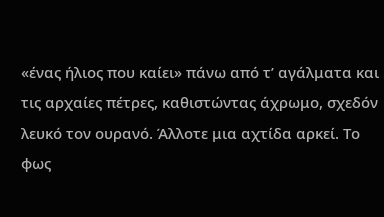«ένας ήλιος που καίει» πάνω από τ’ αγάλματα και τις αρχαίες πέτρες, καθιστώντας άχρωμο, σχεδόν λευκό τον ουρανό. Άλλοτε μια αχτίδα αρκεί. Το φως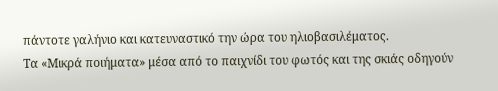πάντοτε γαλήνιο και κατευναστικό την ώρα του ηλιοβασιλέματος.
Τα «Μικρά ποιήματα» μέσα από το παιχνίδι του φωτός και της σκιάς οδηγούν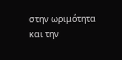στην ωριμότητα και την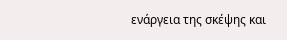ενάργεια της σκέψης και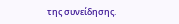της συνείδησης.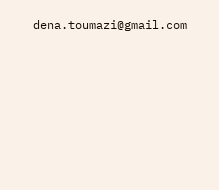dena.toumazi@gmail.com